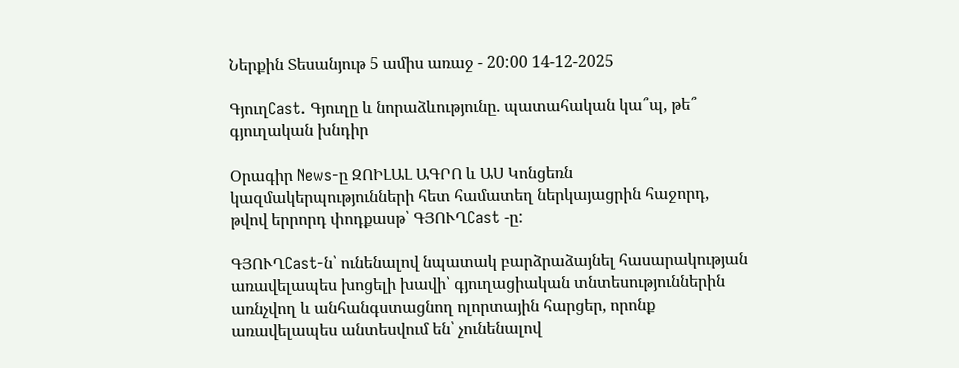Ներքին Տեսանյութ 5 ամիս առաջ - 20:00 14-12-2025

ԳյուղCast. Գյուղը և նորաձևությունը. պատահական կա՞պ, թե՞ գյուղական խնդիր

Օրագիր News-ը ԶՈԻԼԱԼ ԱԳՐՈ և ԱՍ Կոնցեռն կազմակերպությունների հետ համատեղ ներկայացրին հաջորդ, թվով երրորդ փոդքասթ՝ ԳՅՈՒՂCast -ը:

ԳՅՈՒՂCast-ն՝ ունենալով նպատակ բարձրաձայնել հասարակության առավելապես խոցելի խավի՝ գյուղացիական տնտեսություններին առնչվող և անհանգստացնող ոլորտային հարցեր, որոնք առավելապես անտեսվում են՝ չունենալով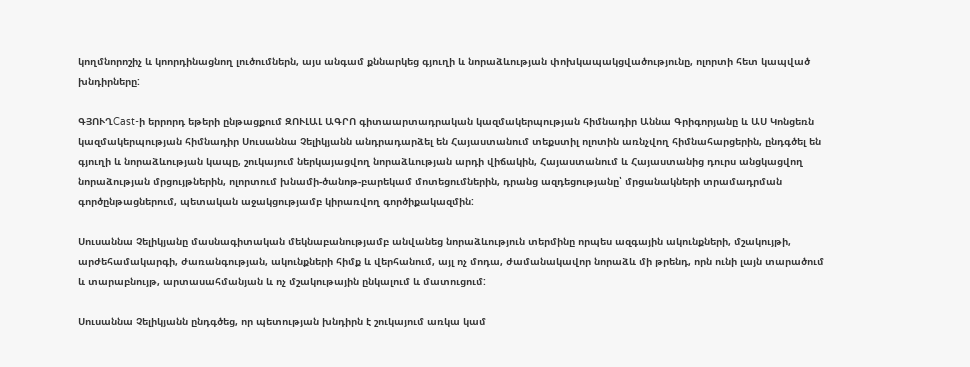կողմնորոշիչ և կոորդինացնող լուծումներն, այս անգամ քննարկեց գյուղի և նորաձևության փոխկապակցվածությունը, ոլորտի հետ կապված խնդիրները:

ԳՅՈՒՂCast-ի երրորդ եթերի ընթացքում ԶՈՒԼԱԼ ԱԳՐՈ գիտաարտադրական կազմակերպության հիմնադիր Աննա Գրիգորյանը և ԱՍ Կոնցեռն կազմակերպության հիմնադիր Սուսաննա Չելիկյանն անդրադարձել են Հայաստանում տեքստիլ ոլոտին առնչվող հիմնահարցերին, ընդգծել են գյուղի և նորաձևության կապը, շուկայում ներկայացվող նորաձևության արդի վիճակին, Հայաստանում և Հայաստանից դուրս անցկացվող նորաձության մրցույթներին, ոլորտում խնամի-ծանոթ-բարեկամ մոտեցումներին, դրանց ազդեցությանը՝ մրցանակների տրամադրման գործընթացներում, պետական աջակցությամբ կիրառվող գործիքակազմին:

Սուսաննա Չելիկյանը մասնագիտական մեկնաբանությամբ անվանեց նորաձևություն տերմինը որպես ազգային ակունքների, մշակույթի, արժեհամակարգի, ժառանգության, ակունքների հիմք և վերհանում, այլ ոչ մոդա, ժամանակավոր նորաձև մի թրենդ, որն ունի լայն տարածում և տարաբնույթ, արտասահմանյան և ոչ մշակութային ընկալում և մատուցում:

Սուսաննա Չելիկյանն ընդգծեց, որ պետության խնդիրն է շուկայում առկա կամ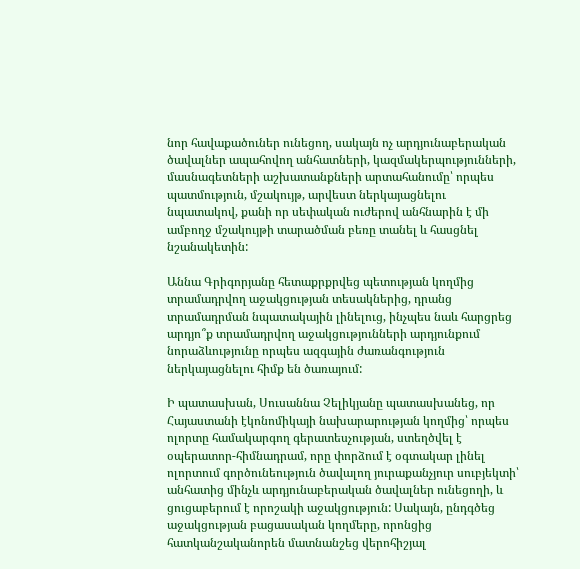նոր հավաքածուներ ունեցող, սակայն ոչ արդյունաբերական ծավալներ ապահովող անհատների, կազմակերպությունների, մասնագետների աշխատանքների արտահանումը՝ որպես պատմություն, մշակույթ, արվեստ ներկայացնելու նպատակով, քանի որ սեփական ուժերով անհնարին է մի ամբողջ մշակույթի տարածման բեռը տանել և հասցնել նշանակետին:

Աննա Գրիգորյանը հետաքրքրվեց պետության կողմից տրամադրվող աջակցության տեսակներից, դրանց տրամադրման նպատակային լինելուց, ինչպես նաև հարցրեց արդյո՞ք տրամադրվող աջակցությունների արդյունքում նորաձևությունը որպես ազգային ժառանգություն ներկայացնելու հիմք են ծառայում:

Ի պատասխան, Սուսաննա Չելիկյանը պատասխանեց, որ Հայաստանի էկոնոմիկայի նախարարության կողմից՝ որպես ոլորտը համակարգող գերատեսչության, ստեղծվել է օպերատոր-հիմնադրամ, որը փորձում է օգտակար լինել ոլորտում գործունեություն ծավալող յուրաքանչյուր սուբյեկտի՝ անհատից մինչև արդյունաբերական ծավալներ ունեցողի, և ցուցաբերում է որոշակի աջակցություն: Սակայն, ընդգծեց աջակցության բացասական կողմերը, որոնցից հատկանշականորեն մատնանշեց վերոհիշյալ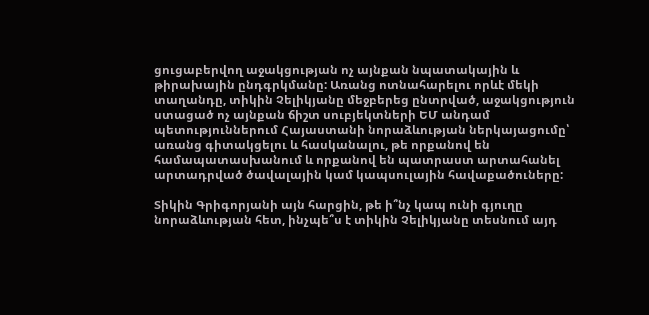ցուցաբերվող աջակցության ոչ այնքան նպատակային և թիրախային ընդգրկմանը: Առանց ոտնահարելու որևէ մեկի տաղանդը, տիկին Չելիկյանը մեջբերեց ընտրված, աջակցություն ստացած ոչ այնքան ճիշտ սուբյեկտների ԵՄ անդամ պետություններում Հայաստանի նորաձևության ներկայացումը՝ առանց գիտակցելու և հասկանալու, թե որքանով են համապատասխանում և որքանով են պատրաստ արտահանել արտադրված ծավալային կամ կապսուլային հավաքածուները:

Տիկին Գրիգորյանի այն հարցին, թե ի՞նչ կապ ունի գյուղը նորաձևության հետ, ինչպե՞ս է տիկին Չելիկյանը տեսնում այդ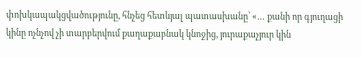փոխկապակցվածությունը, հնչեց հետևյալ պատասխանը՝ «… քանի որ գյուղացի կինը ոչնչով չի տարբերվում քաղաքաբնակ կնոջից, յուրաքաչյուր կին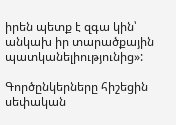իրեն պետք է զգա կին՝ անկախ իր տարածքային պատկանելիությունից»:

Գործընկերները հիշեցին սեփական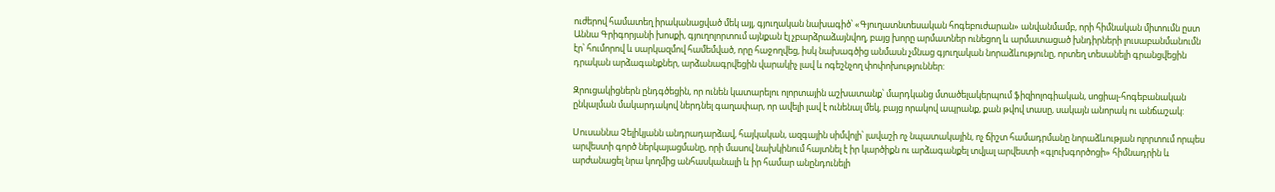ուժերով համատեղ իրականացված մեկ այլ, գյուղական նախագիծ՝ «Գյուղատնտեսական հոգեբուժարան» անվանմամբ, որի հիմնական միտումն ըստ Աննա Գրիգորյանի խոսքի, գյուղոլորտում այնքան էլ չբարձրաձայնվող, բայց խորը արմատներ ունեցող և արմատացած խնդիրների լուսաբանմանումն էր՝ հումորով և սարկազմով համեմված, որը հաջողվեց, իսկ նախագծից անմասն չմնաց գյուղական նորաձևությունը, որտեղ տեսանելի գրանցվեցին դրական արձագանքներ, արձանագրվեցին վարակիչ լավ և ոգեշնչող փոփոխություններ:

Զրուցակիցներն ընդգծեցին, որ ունեն կատարելու ոլորտային աշխատանք՝ մարդկանց մտածելակերպում ֆիզիոլոգիական, սոցիալ-հոգեբանական ընկալման մակարդակով ներդնել գաղափար, որ ավելի լավ է ունենալ մեկ, բայց որակով ապրանք, քան թվով տասը, սակայն անորակ ու անճաշակ:

Սուսաննա Չելիկյանն անդրադարձավ, հայկական, ազգային սիմվոլի՝ լավաշի ոչ նպատակային, ոչ ճիշտ համադրմանը նորաձևության ոլորտում որպես արվեստի գործ ներկայացմանը, որի մասով նախկինում հայտնել է իր կարծիքն ու արձագանքել տվյալ արվեստի «գլուխգործոցի» հիմնադրին և արժանացել նրա կողմից անհասկանալի և իր համար անընդունելի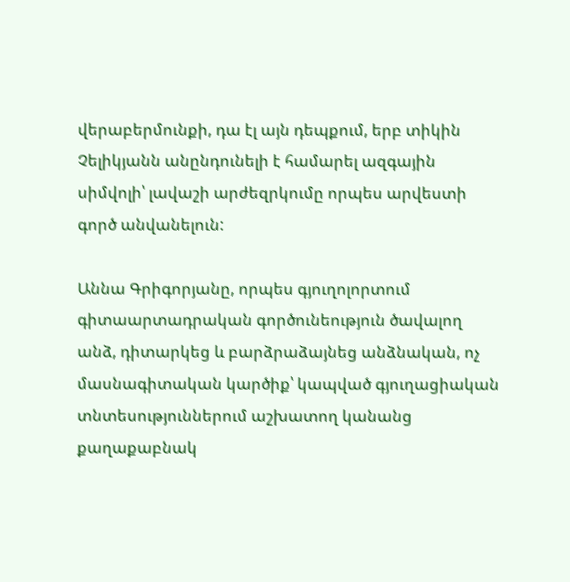վերաբերմունքի, դա էլ այն դեպքում, երբ տիկին Չելիկյանն անընդունելի է համարել ազգային սիմվոլի՝ լավաշի արժեզրկումը որպես արվեստի գործ անվանելուն:

Աննա Գրիգորյանը, որպես գյուղոլորտում գիտաարտադրական գործունեություն ծավալող անձ, դիտարկեց և բարձրաձայնեց անձնական, ոչ մասնագիտական կարծիք՝ կապված գյուղացիական տնտեսություններում աշխատող կանանց քաղաքաբնակ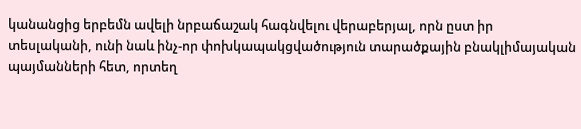կանանցից երբեմն ավելի նրբաճաշակ հագնվելու վերաբերյալ, որն ըստ իր տեսլականի, ունի նաև ինչ-որ փոխկապակցվածություն տարածքային բնակլիմայական պայմանների հետ, որտեղ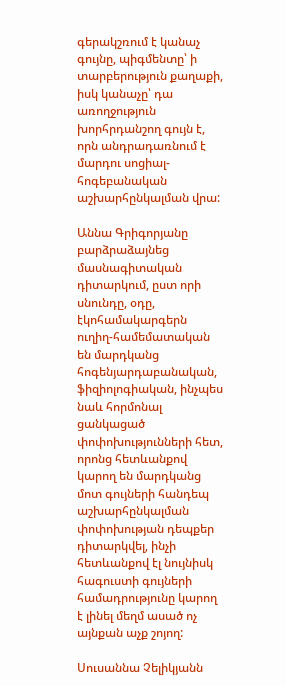գերակշռում է կանաչ գույնը, պիգմենտը՝ ի տարբերություն քաղաքի, իսկ կանաչը՝ դա առողջություն խորհրդանշող գույն է, որն անդրադառնում է մարդու սոցիալ-հոգեբանական աշխարհընկալման վրա:

Աննա Գրիգորյանը բարձրաձայնեց մասնագիտական դիտարկում, ըստ որի սնունդը, օդը, էկոհամակարգերն ուղիղ-համեմատական են մարդկանց հոգենյարդաբանական, ֆիզիոլոգիական, ինչպես նաև հորմոնալ ցանկացած փոփոխությունների հետ, որոնց հետևանքով կարող են մարդկանց մոտ գույների հանդեպ աշխարհընկալման փոփոխության դեպքեր դիտարկվել, ինչի հետևանքով էլ նույնիսկ հագուստի գույների համադրությունը կարող է լինել մեղմ ասած ոչ այնքան աչք շոյող:

Սուսաննա Չելիկյանն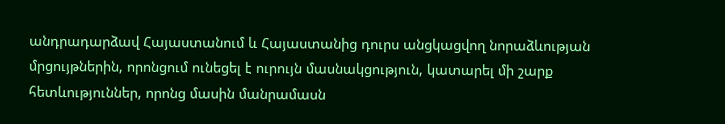անդրադարձավ Հայաստանում և Հայաստանից դուրս անցկացվող նորաձևության մրցույթներին, որոնցում ունեցել է ուրույն մասնակցություն, կատարել մի շարք հետևություններ, որոնց մասին մանրամասն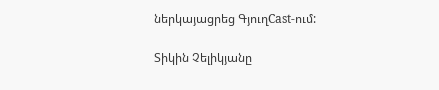ներկայացրեց ԳյուղCast-ում:

Տիկին Չելիկյանը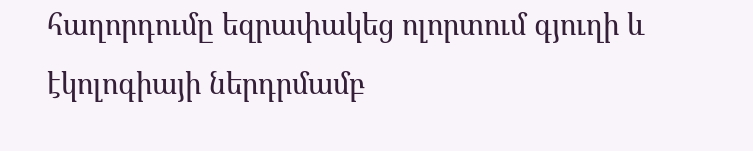հաղորդումը եզրափակեց ոլորտում գյուղի և էկոլոգիայի ներդրմամբ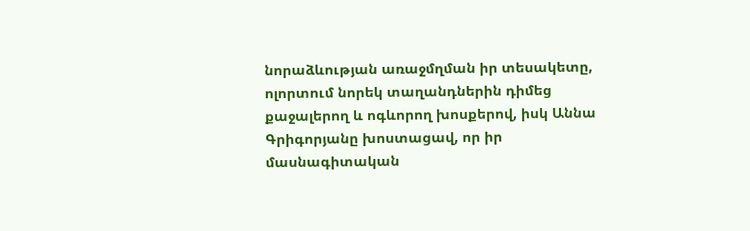նորաձևության առաջմղման իր տեսակետը, ոլորտում նորեկ տաղանդներին դիմեց քաջալերող և ոգևորող խոսքերով, իսկ Աննա Գրիգորյանը խոստացավ, որ իր մասնագիտական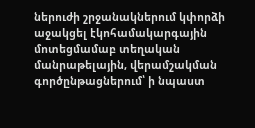ներուժի շրջանակներում կփորձի աջակցել էկոհամակարգային մոտեցմամաբ տեղական մանրաթելային, վերամշակման գործընթացներում՝ ի նպաստ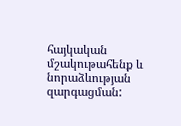հայկական մշակութահենք և նորաձևության զարգացման: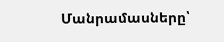Մանրամասները՝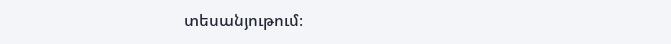տեսանյութում։